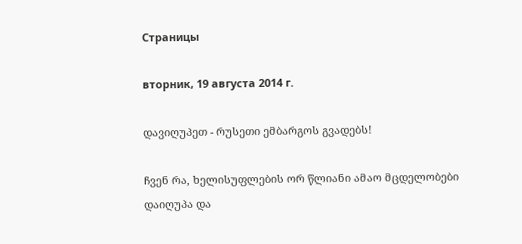Страницы

вторник, 19 августа 2014 г.

დავიღუპეთ - რუსეთი ემბარგოს გვადებს!

ჩვენ რა, ხელისუფლების ორ წლიანი ამაო მცდელობები დაიღუპა და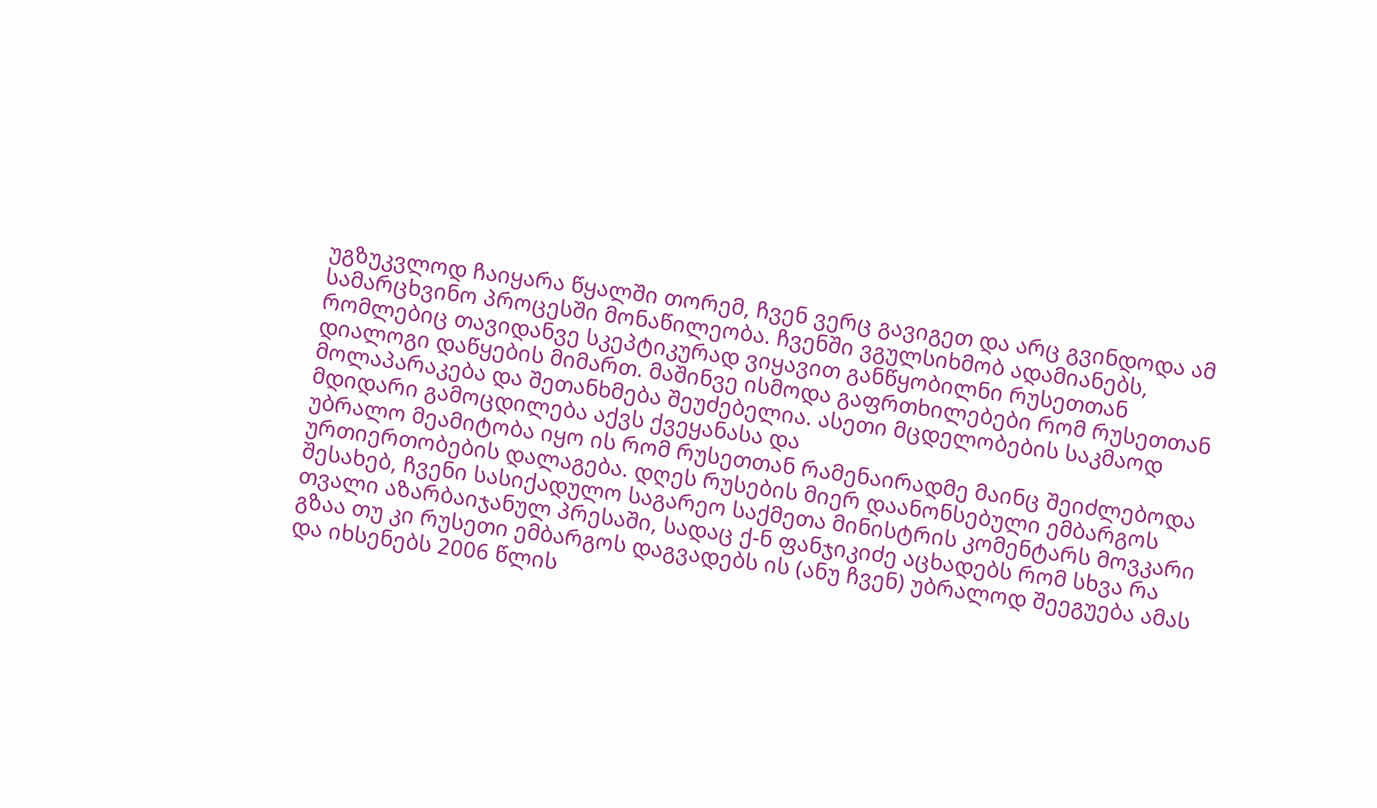უგზუკვლოდ ჩაიყარა წყალში თორემ, ჩვენ ვერც გავიგეთ და არც გვინდოდა ამ სამარცხვინო პროცესში მონაწილეობა. ჩვენში ვგულსიხმობ ადამიანებს, რომლებიც თავიდანვე სკეპტიკურად ვიყავით განწყობილნი რუსეთთან დიალოგი დაწყების მიმართ. მაშინვე ისმოდა გაფრთხილებები რომ რუსეთთან მოლაპარაკება და შეთანხმება შეუძებელია. ასეთი მცდელობების საკმაოდ მდიდარი გამოცდილება აქვს ქვეყანასა და
უბრალო მეამიტობა იყო ის რომ რუსეთთან რამენაირადმე მაინც შეიძლებოდა ურთიერთობების დალაგება. დღეს რუსების მიერ დაანონსებული ემბარგოს შესახებ, ჩვენი სასიქადულო საგარეო საქმეთა მინისტრის კომენტარს მოვკარი თვალი აზარბაიჯანულ პრესაში, სადაც ქ-ნ ფანჯიკიძე აცხადებს რომ სხვა რა გზაა თუ კი რუსეთი ემბარგოს დაგვადებს ის (ანუ ჩვენ) უბრალოდ შეეგუება ამას და იხსენებს 2006 წლის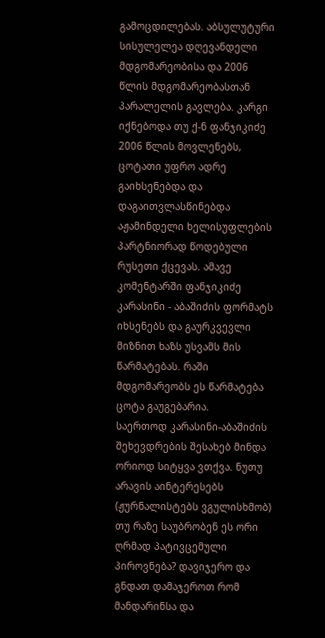გამოცდილებას. აბსულუტური სისულელეა დღევანდელი მდგომარეობისა და 2006 წლის მდგომარეობასთან პარალელის გავლება. კარგი იქნებოდა თუ ქ-ნ ფანჯიკიძე 2006 წლის მოვლენებს, ცოტათი უფრო ადრე გაიხსენებდა და დაგაითვლასწინებდა აჟამინდელი ხელისუფლების პარტნიორად წოდებული რუსეთი ქცევას. ამავე კომენტარში ფანჯიკიძე კარასინი - აბაშიძის ფორმატს იხსენებს და გაურკვევლი მიზნით ხაზს უსვამს მის წარმატებას. რაში მდგომარეობს ეს წარმატება ცოტა გაუგებარია.
საერთოდ კარასინი-აბაშიძის შეხევდრების შესახებ მინდა ორიოდ სიტყვა ვთქვა. ნუთუ არავის აინტერესებს (ჟურნალისტებს ვგულისხმობ) თუ რაზე საუბრობენ ეს ორი ღრმად პატივცემული პიროვნება? დავიჯერო და გნდათ დამაჯეროთ რომ მანდარინსა და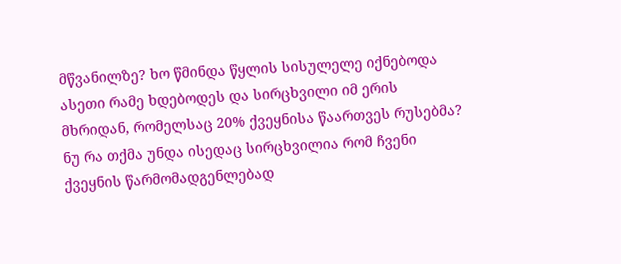მწვანილზე? ხო წმინდა წყლის სისულელე იქნებოდა ასეთი რამე ხდებოდეს და სირცხვილი იმ ერის მხრიდან, რომელსაც 20% ქვეყნისა წაართვეს რუსებმა? ნუ რა თქმა უნდა ისედაც სირცხვილია რომ ჩვენი ქვეყნის წარმომადგენლებად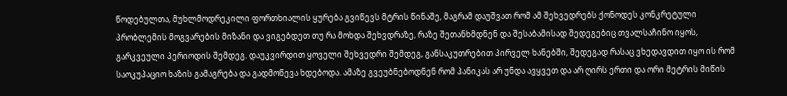წოდებულთა, მუხლმოდრეკილი ფორთხიალის ყურება გვიწევს მტრის წინაშე, მაგრამ დაუშვათ რომ ამ შეხვედრებს ქონოდეს კონკრეტული პრობლემის მოგვარების მიზანი და ვიგებდეთ თუ რა მოხდა შეხვდრაზე, რაზე შეთანხმდნენ და შესაბამისად შედეგებიც თვალსაჩინო იყოს, გარკვეული პერიოდის შემდეგ. დაუკვირდით ყოველი შეხვედრი შემდეგ, განსაკუთრებით პირველ ხანებში, შედეგად რასაც ვხედავდით იყო ის რომ საოკუპაციო ხაზის გამაგრება და გადმოწევა ხდებოდა. ამაზე გვეუბნებოდნენ რომ პანიკას არ უნდა ავყვეთ და არ ღირს ერთი და ორი მეტრის მიწის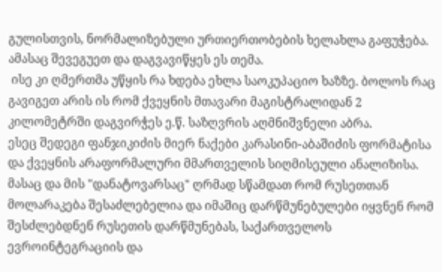გულისთვის, ნორმალიზებული ურთიერთობების ხელახლა გაფუჭება. ამასაც შევეგუეთ და დაგვავიწყეს ეს თემა.
 ისე კი ღმერთმა უწყის რა ხდება ეხლა საოკუპაციო ხაზზე. ბოლოს რაც გავიგეთ არის ის რომ ქვეყნის მთავარი მაგისტრალიდან 2 კილომეტრში დაგვირჭეს ე.წ. საზღვრის აღმნიშვნელი აბრა.
ესეც შედეგი ფანჯიკიძის მიერ ნაქები კარასინი-აბაშიძის ფორმატისა და ქვეყნის არაფორმალური მმართველის სიღმისეული ანალიზისა. მასაც და მის "დანატოვარსაც" ღრმად სწამდათ რომ რუსეთთან მოლარაკება შესაძლებელია და იმაშიც დარწმუნებულები იყვნენ რომ შესძლებდნენ რუსეთის დარწმუნებას, საქართველოს ევროინტეგრაციის და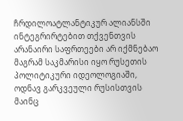ჩრდილოატლანტიკურ ალიანსში ინტეგრირტებით თქვენთვის არანაირი საფრთეები არ იქმნებაო მაგრამ საკმარისი იყო რუსეთის პოლიტიკური იდეოლოგიაში, ოდნავ გარკვეული რუსისთვის მაინც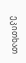ეკითხათ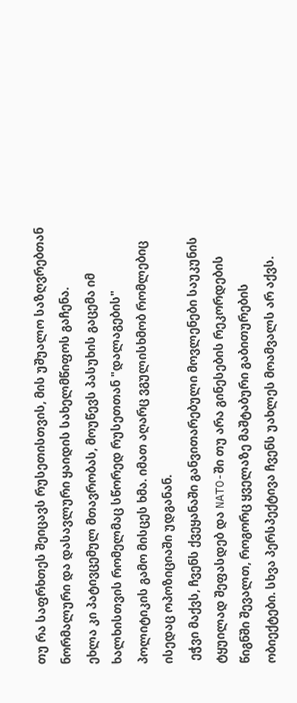თუ რა საფრხთეს შეიცავს რუსეთისთვის, მის უშუალო საზღვრებთან ნორმალური და დასავლური ყაიდის სახელმწიფოს გაჩენა.
ეხლა კი პატივცემულ მთავრობას, მოუწევს პასუხის გაცემა იმ ხალხისთვის რომელმაც სწორედ რუსეთთან "დალაგების" პოლიტიკის გამო მისცეს ხმა. იმათ აღარც ვგულისხმობ რომლებიც ისედაც ოპოზიციაში უდგანან.
 ეჭვი მაქვს, ჩვენს ქვეყანაში განვითარებული მოვლენები საუკუნის ტყუილად შეფასდებ და NATO-ში თუ არა გინესების რეკორდების წიგნში შევალთ, როგორც ყველაზე მაშტაბური გაბითურების ობიექტები. სხვა პერსპექტივა ჩვენს უახლეს მოამვალს არ აქვს.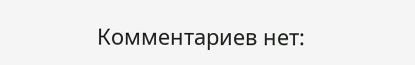Комментариев нет: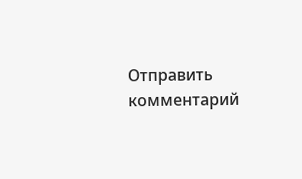Отправить комментарий